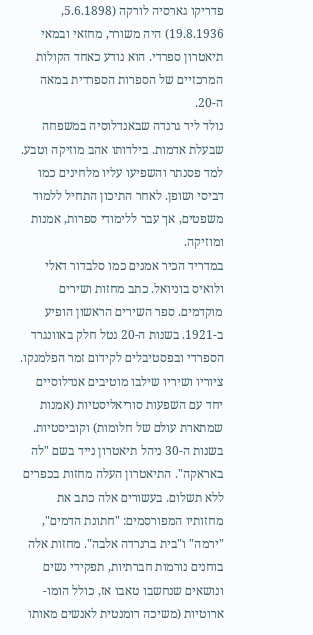פדריקו גארסיה לורקה (5.6.1898, 19.8.1936) היה משורר, מחזאי ובמאי תיאטרון ספרדי. הוא נודע כאחד הקולות המרכזיים של הספרות הספרדית במאה ה-20.
נולד ליד גרנדה שבאנדלוסיה במשפחה שבעלת אדמות. בילדותו אהב מוזיקה וטבע. למד פסנתר והשפיעו עליו מלחינים כמו דביסי ושופן. לאחר התיכון התחיל ללמוד משפטים, אך עבר ללימודי ספרות, אמנות ומוזיקה.
במדריד הכיר אמנים כמו סלבדור דאלי ולואיס בוניואל. כתב מחזות ושירים מוקדמים. ספר השירים הראשון הופיע ב-1921. בשנות ה-20 נטל חלק באוונגרד הספרדי ובפסטיבלים לקידום זמר הפלמנקו. ציוריו ושיריו שילבו מוטיבים אנדלוסיים יחד עם השפעות סוריאליסטיות (אמנות שמתארת עולם של חלומות) וקוביסטיות.
בשנות ה-30 ניהל תיאטרון נייד בשם "לה באראקה". התיאטרון העלה מחזות בכפרים ללא תשלום. בעשורים אלה כתב את מחזותיו המפורסמים: "חתונת הדמים", "ירמה" ו"בית ברנרדה אלבה". מחזות אלה בוחנים נורמות חברתיות, תפקידי נשים ונושאים שנחשבו טאבו אז, כולל הומו-ארוטיות (משיכה רומנטית לאנשים מאותו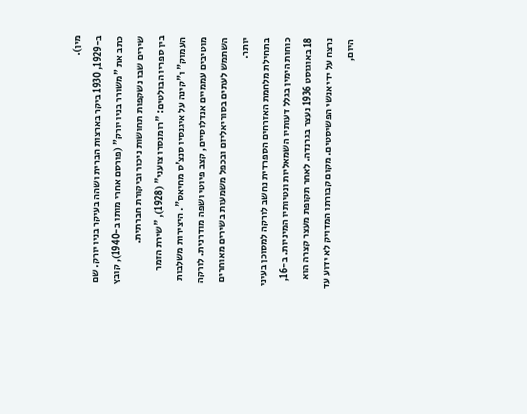מין).
ב-1929, 1930 ביקר בארצות הברית ושהה בעיקר בניו יורק. שם כתב את "משורר בניו יורק" (פורסם אחרי מותו ב-1940), קובץ שירים שבו נשקפות תחושות ניכור וביקורת חברתית.
בין ספריו הבולטים: "רומנסרו צועני" (1928), "שירת הזמר העמוק" ו"קינה על איגנסיו סנצ'ס מחיאס". היצירות משלבות מוטיבים עממיים אנדלוסיים, קצב פיוטי ושפה מודרנית. לורקה השתמש לעתים בסוריאליזם ובכפל משמעות בשירים מאוחרים יותר.
בתחילת מלחמת האזרחים הספרדית נחשב לורקה למסוכן בעיני כוחות הימין בגלל דעותיו השמאליות ונטיותיו המיניות. ב-16, 18 באוגוסט 1936 נעצר בגרנדה. לאחר תקופת מעצר קצרה הוא נרצח על ידי אנשי הפשיסטים. מקום קבורתו המדויק לא ידוע עד היום,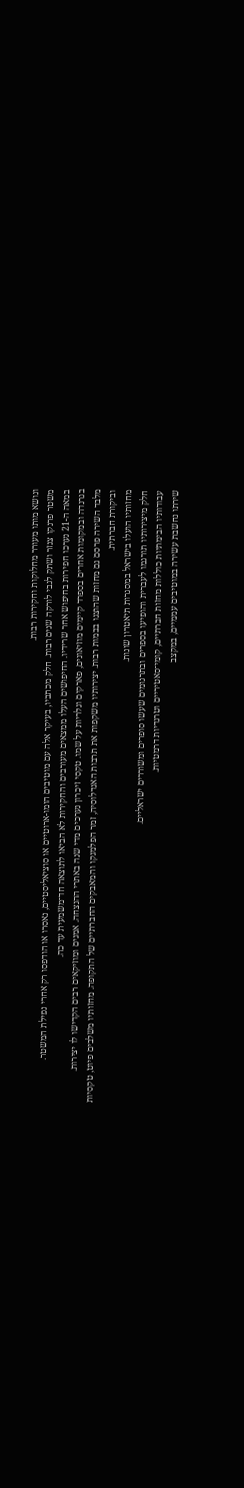ונושא מותו מעורר מחלוקות וחקירות רבות.
משטר פרנקו צנזר ושתק לגבי לורקה שנים רבות. חלק מכתביו, בעיקר אלה עם מוטיבים הומו-ארוטיים או סוציאליסטיים, נאסרו או הודפסו רק אחרי נפילת המשטר.
במאה ה-21 נערכו חפירות בחיפוש אחר שרידיו. החיפושים העלו ממצאים מעורבים והחקירות לא הביאו לתוצאה חד־משמעית עד כה.
בגרנדה ובמקומות אחרים בספרד קיימים מוזיאונים, פארקים וגלריות על שמו. טקסי זיכרון נערכים מדי שנה באתרי ההנצחה. אמנים ומוזיקאים רבים הקדישו לו יצירות.
מלבד השירה פרסם גם מחזות שהוצגו בבמות רבות. יצירותיו משקפות את תרבות האנדלוסיה, זמר הפלמנקו והמאבקים החברתיים של התקופה. מחזותיו משלבים פיוט, טקסיות וביקורת חברתית.
מחזותיו הועלו בישראל במסגרות תיאטרון שונות.
חלק מיצירותיו תורגמו לעברית והופיעו בספרים ובתרגומים שעשו סופרים ומשוררים ישראליים.
עבודותיו הבימתיות כוללות מחזות חברתיים, קומי־סאטיריים וטרגדיות דרמטיות.
שירתו נחשבת עשירה במוטיבים עממיים, במקצב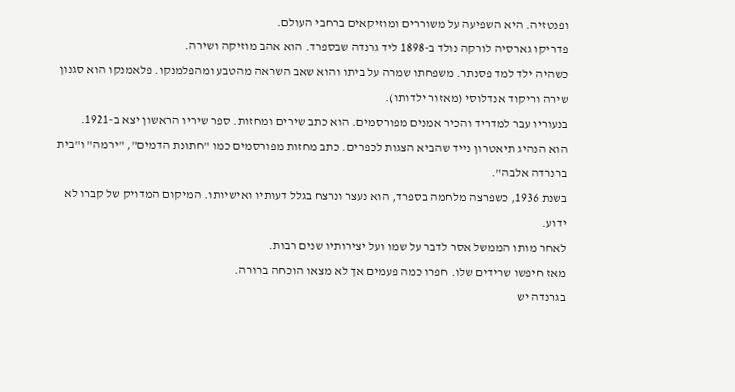ופנטזיה. היא השפיעה על משוררים ומוזיקאים ברחבי העולם.
פדריקו גארסיה לורקה נולד ב-1898 ליד גרנדה שבספרד. הוא אהב מוזיקה ושירה.
כשהיה ילד למד פסנתר. משפחתו שמרה על ביתו והוא שאב השראה מהטבע ומהפלמנקו. פלאמנקו הוא סגנון שירה וריקוד אנדלוסי (מאזור ילדותו).
בנעוריו עבר למדריד והכיר אמנים מפורסמים. הוא כתב שירים ומחזות. ספר שיריו הראשון יצא ב-1921.
הוא הנהיג תיאטרון נייד שהביא הצגות לכפרים. כתב מחזות מפורסמים כמו "חתונת הדמים", "ירמה" ו"בית ברנרדה אלבה".
בשנת 1936, כשפרצה מלחמה בספרד, הוא נעצר ונרצח בגלל דעותיו ואישיותו. המיקום המדויק של קברו לא ידוע.
לאחר מותו הממשל אסר לדבר על שמו ועל יצירותיו שנים רבות.
מאז חיפשו שרידים שלו. חפרו כמה פעמים אך לא מצאו הוכחה ברורה.
בגרנדה יש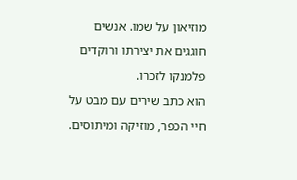מוזיאון על שמו. אנשים חוגגים את יצירתו ורוקדים פלמנקו לזכרו.
הוא כתב שירים עם מבט על חיי הכפר, מוזיקה ומיתוסים.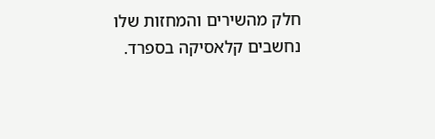חלק מהשירים והמחזות שלו נחשבים קלאסיקה בספרד.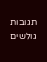תגובות גולשים